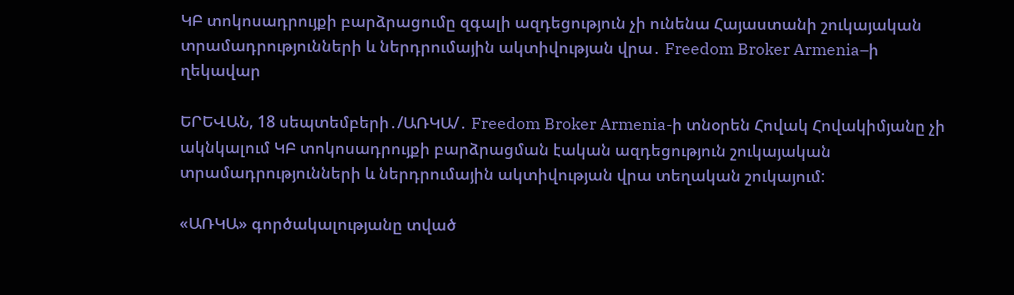ԿԲ տոկոսադրույքի բարձրացումը զգալի ազդեցություն չի ունենա Հայաստանի շուկայական տրամադրությունների և ներդրումային ակտիվության վրա․ Freedom Broker Armenia–ի ղեկավար

ԵՐԵՎԱՆ, 18 սեպտեմբերի․/ԱՌԿԱ/․ Freedom Broker Armenia-ի տնօրեն Հովակ Հովակիմյանը չի ակնկալում ԿԲ տոկոսադրույքի բարձրացման էական ազդեցություն շուկայական տրամադրությունների և ներդրումային ակտիվության վրա տեղական շուկայում:

«ԱՌԿԱ» գործակալությանը տված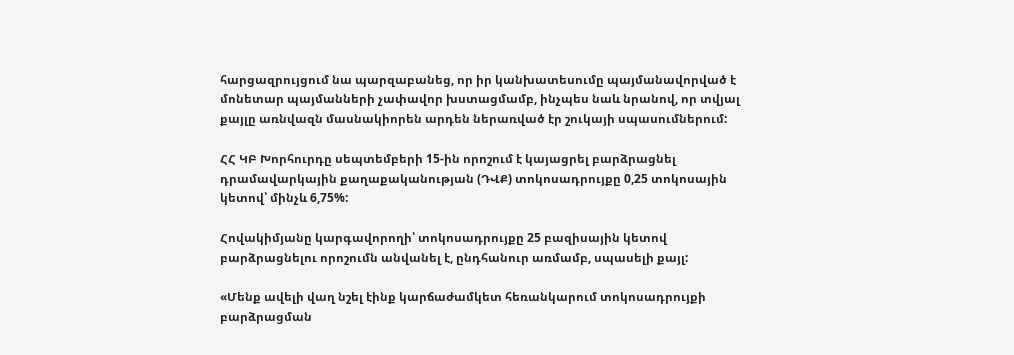հարցազրույցում նա պարզաբանեց, որ իր կանխատեսումը պայմանավորված է մոնետար պայմանների չափավոր խստացմամբ, ինչպես նաև նրանով, որ տվյալ քայլը առնվազն մասնակիորեն արդեն ներառված էր շուկայի սպասումներում:

ՀՀ ԿԲ Խորհուրդը սեպտեմբերի 15-ին որոշում է կայացրել բարձրացնել դրամավարկային քաղաքականության (ԴՎՔ) տոկոսադրույքը 0,25 տոկոսային կետով՝ մինչև 6,75%:

Հովակիմյանը կարգավորողի՝ տոկոսադրույքը 25 բազիսային կետով բարձրացնելու որոշումն անվանել է, ընդհանուր առմամբ, սպասելի քայլ:

«Մենք ավելի վաղ նշել էինք կարճաժամկետ հեռանկարում տոկոսադրույքի բարձրացման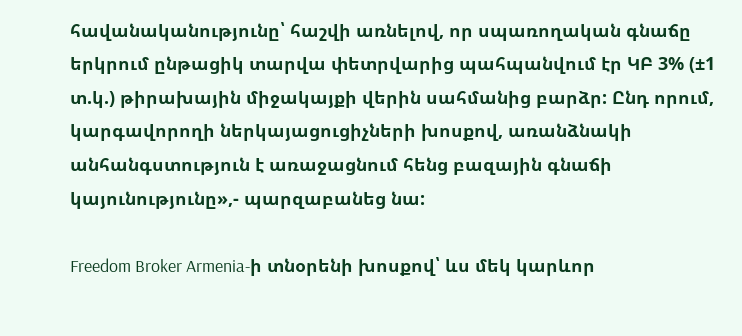հավանականությունը՝ հաշվի առնելով, որ սպառողական գնաճը երկրում ընթացիկ տարվա փետրվարից պահպանվում էր ԿԲ 3% (±1 տ.կ.) թիրախային միջակայքի վերին սահմանից բարձր: Ընդ որում, կարգավորողի ներկայացուցիչների խոսքով, առանձնակի անհանգստություն է առաջացնում հենց բազային գնաճի կայունությունը»,- պարզաբանեց նա:

Freedom Broker Armenia-ի տնօրենի խոսքով՝ ևս մեկ կարևոր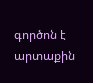գործոն է արտաքին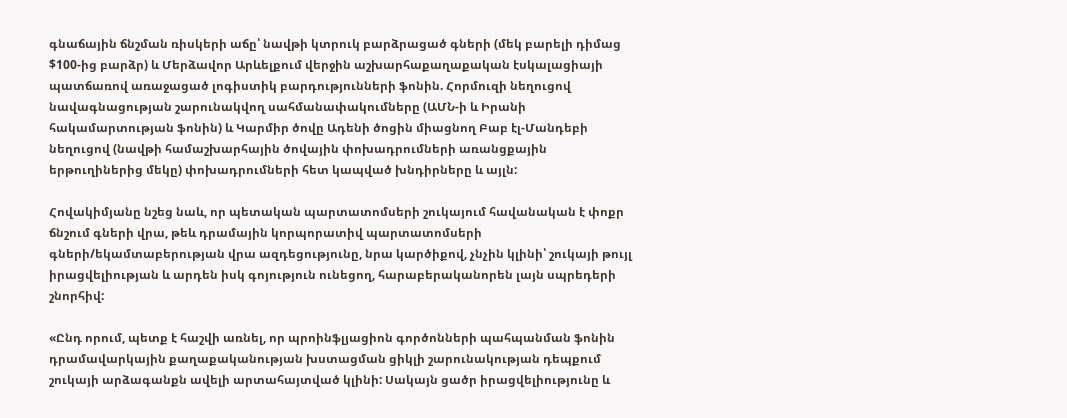գնաճային ճնշման ռիսկերի աճը՝ նավթի կտրուկ բարձրացած գների (մեկ բարելի դիմաց $100-ից բարձր) և Մերձավոր Արևելքում վերջին աշխարհաքաղաքական էսկալացիայի պատճառով առաջացած լոգիստիկ բարդությունների ֆոնին. Հորմուզի նեղուցով նավագնացության շարունակվող սահմանափակումները (ԱՄՆ-ի և Իրանի հակամարտության ֆոնին) և Կարմիր ծովը Ադենի ծոցին միացնող Բաբ էլ-Մանդեբի նեղուցով (նավթի համաշխարհային ծովային փոխադրումների առանցքային երթուղիներից մեկը) փոխադրումների հետ կապված խնդիրները և այլն:

Հովակիմյանը նշեց նաև, որ պետական պարտատոմսերի շուկայում հավանական է փոքր ճնշում գների վրա, թեև դրամային կորպորատիվ պարտատոմսերի գների/եկամտաբերության վրա ազդեցությունը, նրա կարծիքով, չնչին կլինի՝ շուկայի թույլ իրացվելիության և արդեն իսկ գոյություն ունեցող, հարաբերականորեն լայն սպրեդերի շնորհիվ:

«Ընդ որում, պետք է հաշվի առնել, որ պրոինֆլյացիոն գործոնների պահպանման ֆոնին դրամավարկային քաղաքականության խստացման ցիկլի շարունակության դեպքում շուկայի արձագանքն ավելի արտահայտված կլինի: Սակայն ցածր իրացվելիությունը և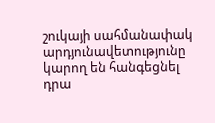շուկայի սահմանափակ արդյունավետությունը կարող են հանգեցնել դրա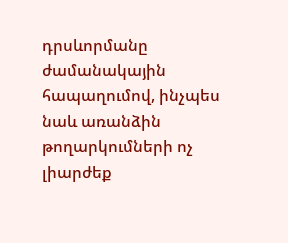դրսևորմանը ժամանակային հապաղումով, ինչպես նաև առանձին թողարկումների ոչ լիարժեք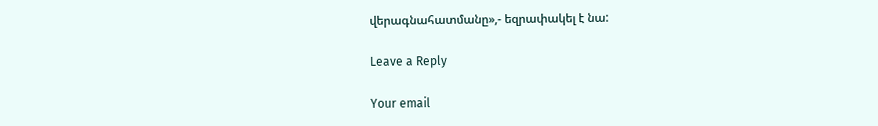վերագնահատմանը»,- եզրափակել է նա:

Leave a Reply

Your email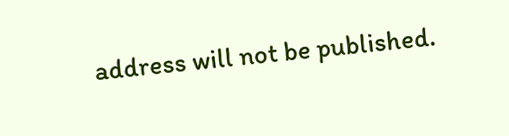address will not be published.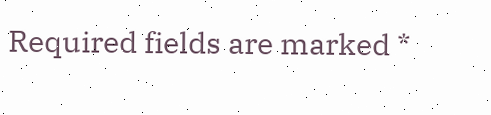Required fields are marked *